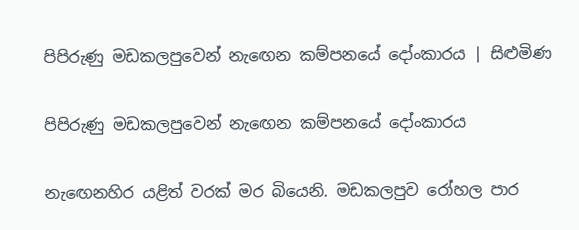පිපිරුණු මඩකලපුවෙන් නැඟෙන කම්පනයේ දෝංකාරය | සිළුමිණ

පිපිරුණු මඩකලපුවෙන් නැඟෙන කම්පනයේ දෝංකාරය

නැඟෙනහිර යළිත් වරක් මර බියෙනි. මඩකලපුව රෝහල පාර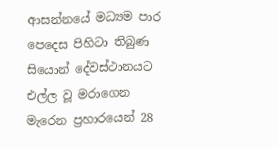ආසන්නයේ මධ්‍යම පාර පෙදෙස පිහිටා තිබුණ සියොන් දේවස්ථානයට එල්ල වූ මරාගෙන මැරෙන ප්‍රහාරයෙන් 28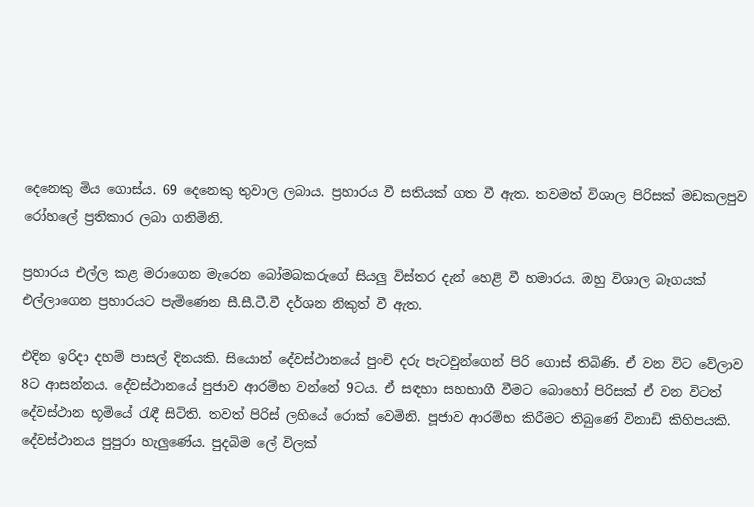දෙනෙකු මිය ගොස්ය. 69 දෙනෙකු තුවාල ලබාය. ප්‍රහාරය වී සතියක් ගත වී ඇත. තවමත් විශාල පිරිසක් මඩකලපුව රෝහලේ ප්‍රතිකාර ලබා ගනිමිනි.

ප්‍රහාරය එල්ල කළ මරාගෙන මැරෙන බෝමබකරුගේ සියලු විස්තර දැන් හෙළි වී හමාරය. ඔහු විශාල බෑගයක් එල්ලාගෙන ප්‍රහාරයට පැමිණෙන සී.සී.ටී.වී දර්ශන නිකුත් වී ඇත.

එදින ඉරිදා දහම් පාසල් දිනයකි. සියොන් දේවස්ථානයේ පුංචි දරු පැටවුන්ගෙන් පිරි ගොස් තිබිණි. ඒ වන විට වේලාව 8ට ආසන්නය. දේවස්ථානයේ පුජාව ආරම්භ වන්නේ 9ටය. ඒ සඳහා සහභාගී වීමට බොහෝ පිරිසක් ඒ වන විටත් දේවස්ථාන භූමියේ රැඳී සිටිති. තවත් පිරිස් ලහියේ රොක් වෙමිනි. පූජාව ආරම්භ කිරීමට තිබුණේ විනාඩි කිහිපයකි. දේවස්ථානය පුපුරා හැලුණේය. පුදබිම ලේ විලක්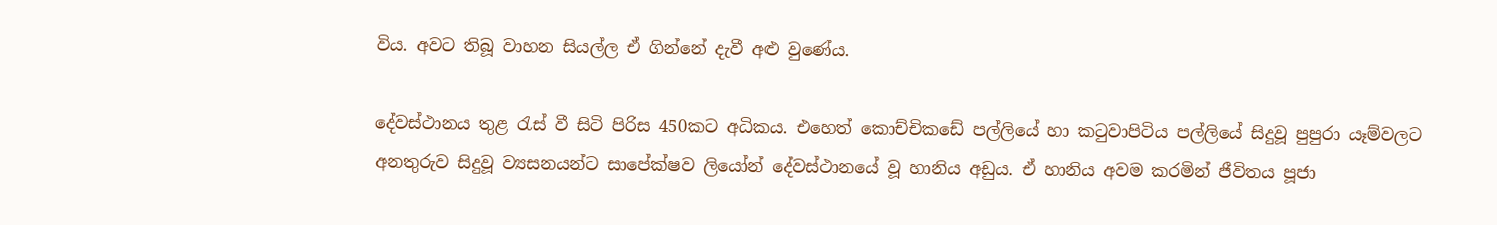විය. අවට තිබූ වාහන සියල්ල ඒ ගින්නේ දැවී අළු වුණේය.

දේවස්ථානය තුළ රැස් වී සිටි පිරිස 450කට අධිකය. එහෙත් කොච්චිකඩේ පල්ලියේ හා කටුවාපිටිය පල්ලියේ සිදුවූ පුපුරා යෑම්වලට අනතුරුව සිදුවූ ව්‍යසනයන්ට සාපේක්ෂව ලියෝන් දේවස්ථානයේ වූ හානිය අඩුය. ඒ හානිය අවම කරමින් ජීවිතය පූජා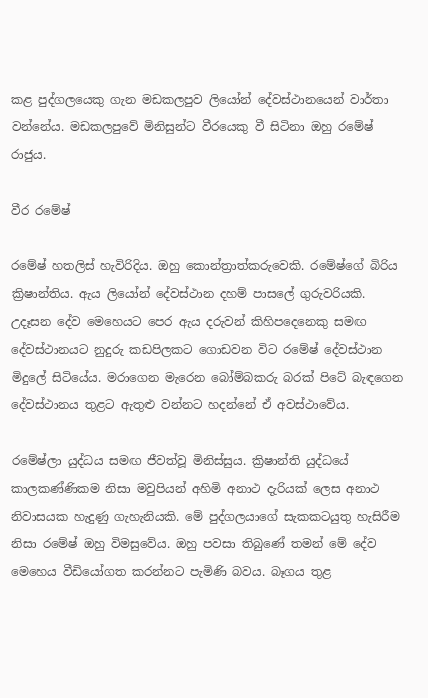කළ පුද්ගලයෙකු ගැන මඩකලපුව ලියෝන් දේවස්ථානයෙන් වාර්තා වන්නේය. මඩකලපුවේ මිනිසුන්ට වීරයෙකු වී සිටිනා ඔහු රමේෂ් රාජුය.

වීර රමේෂ්

රමේෂ් හතලිස් හැවිරිදිය. ඔහු කොන්ත්‍රාත්කරුවෙකි. රමේෂ්ගේ බිරිය ක්‍රිෂාන්තිය. ඇය ලියෝන් දේවස්ථාන දහම් පාසලේ ගුරුවරියකි. උදෑසන දේව මෙහෙයට පෙර ඇය දරුවන් කිහිපදෙනෙකු සමඟ දේවස්ථානයට නුදුරු කඩපිලකට ගොඩවන විට රමේෂ් දේවස්ථාන මිදුලේ සිටියේය. මරාගෙන මැරෙන බෝම්බකරු බරක් පිටේ බැඳගෙන දේවස්ථානය තුළට ඇතුළු වන්නට හදන්නේ ඒ අවස්ථාවේය.

රමේෂ්ලා යුද්ධය සමඟ ජීවත්වූ මිනිස්සුය. ක්‍රිෂාන්ති යුද්ධයේ කාලකණ්ණිකම නිසා මවුපියන් අහිමි අනාථ දැරියක් ලෙස අනාථ නිවාසයක හැදුණු ගැහැනියකි. මේ පුද්ගලයාගේ සැකකටයුතු හැසිරීම නිසා රමේෂ් ඔහු විමසුවේය. ඔහු පවසා තිබුණේ තමන් මේ දේව මෙහෙය වීඩියෝගත කරන්නට පැමිණි බවය. බෑගය තුළ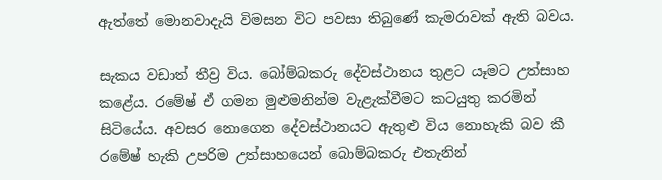ඇත්තේ මොනවාදැයි විමසන විට පවසා තිබුණේ කැමරාවක් ඇති බවය.

සැකය වඩාත් තීව්‍ර විය. බෝම්බකරු දේවස්ථානය තුළට යෑමට උත්සාහ කළේය. රමේෂ් ඒ ගමන මුළුමනින්ම වැළැක්වීමට කටයුතු කරමින් සිටියේය. අවසර නොගෙන දේවස්ථානයට ඇතුළු විය නොහැකි බව කී රමේෂ් හැකි උපරිම උත්සාහයෙන් බොම්බකරු එතැනින්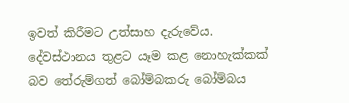ඉවත් කිරීමට උත්සාහ දැරුවේය. දේවස්ථානය තුළට යෑම කළ නොහැක්කක් බව තේරුම්ගත් බෝම්බකරු බෝම්බය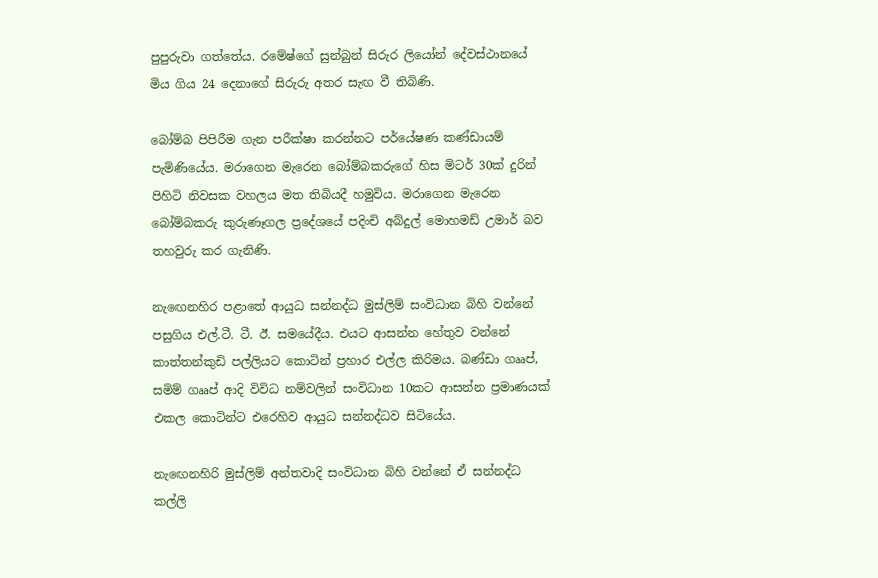පුපුරුවා ගත්තේය. රමේෂ්ගේ සුන්බුන් සිරුර ලියෝන් දේවස්ථානයේ මිය ගිය 24 දෙනාගේ සිරුරු අතර සැඟ වී තිබිණි.

බෝම්බ පිපිරීම ගැන පරීක්ෂා කරන්නට පර්යේෂණ කණ්ඩායම් පැමිණියේය. මරාගෙන මැරෙන බෝම්බකරුගේ හිස මිටර් 30ක් දුරින් පිහිටි නිවසක වහලය මත තිබියදී හමුවිය. මරාගෙන මැරෙන බෝම්බකරු කුරුණෑගල ප්‍රදේශයේ පදිංචි අබ්දුල් මොහමඩ් උමාර් බව තහවුරු කර ගැනිණි.

නැඟෙනහිර පළාතේ ආයුධ සන්නද්ධ මුස්ලිම් සංවිධාන බිහි වන්නේ පසුගිය එල්.ටී. ටී. ඊ. සමයේදීය. එයට ආසන්න හේතුව වන්නේ කාත්තන්කුඩි පල්ලියට කොටින් ප්‍රහාර එල්ල කිරිමය. බණ්ඩා ගෲප්, සමිම් ගෲප් ආදි විවිධ නම්වලින් සංවිධාන 10කට ආසන්න ප්‍රමාණයක් එකල කොටින්ට එරෙහිව ආයුධ සන්නද්ධව සිටියේය.

නැඟෙනහිරි මුස්ලිම් අන්තවාදි සංවිධාන බිහි වන්නේ ඒ සන්නද්ධ කල්ලි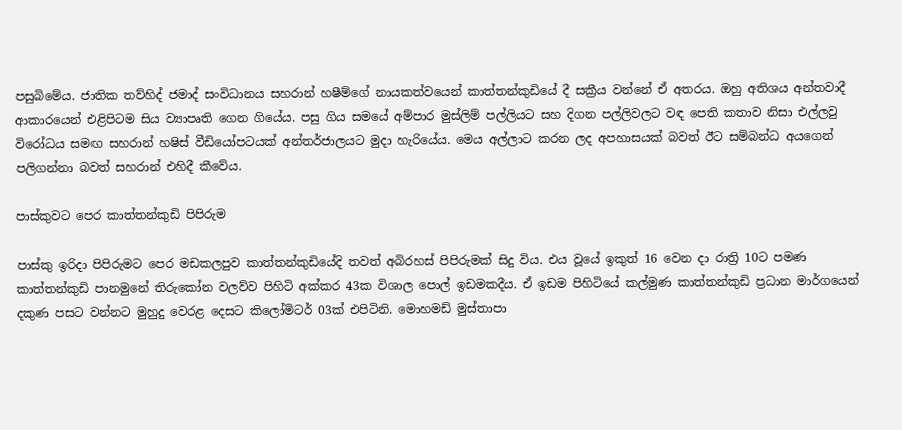පසුබිමේය. ජාතික තව්හිද් ජමාද් සංවිධානය සහරාන් හෂීම්ගේ නායකත්වයෙන් කාත්තන්කුඩියේ දී සක්‍රීය වන්නේ ඒ අතරය. ඔහු අතිශය අන්තවාදී ආකාරයෙන් එළිපිටම සිය ව්‍යාපෘති ගෙන ගියේය. පසු ගිය සමයේ අම්පාර මුස්ලිම් පල්ලියට සහ දිගන පල්ලිවලට වඳ පෙති කතාව නිසා එල්ලවු විරෝධය සමඟ සහරාන් හෂිස් වීඩියෝපටයක් අන්තර්ජාලයට මුදා හැරියේය. මෙය අල්ලාට කරන ලද අපහාසයක් බවත් ඊට සම්බන්ධ අයගෙන් පලිගන්නා බවත් සහරාන් එහිදී කීවේය.

පාස්කුවට පෙර කාත්තන්කුඩි පිපිරුම

පාස්කු ඉරිදා පිපිරුමට පෙර මඩකලපුව කාත්තන්කුඩියේදි තවත් අබිරහස් පිපිරුමක් සිදු විය. එය වූයේ ඉකුත් 16 වෙන දා රාත්‍රි 10ට පමණ කාත්තන්කුඩි පානමුනේ තිරුකෝන වලව්ව පිහිටි අක්කර 43ක විශාල පොල් ඉඩමකදීය. ඒ ඉඩම පිහිටියේ කල්මුණ කාත්තන්කුඩි ප්‍රධාන මාර්ගයෙන් දකුණ පසට වන්නට මුහුදු වෙරළ දෙසට කිලෝමිටර් 03ක් එපිටිනි. මොහමඩ් මුස්තාපා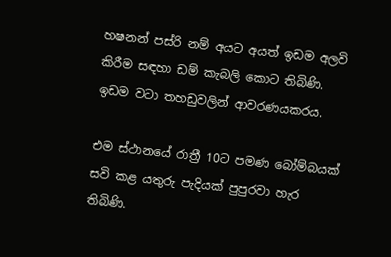හෂනන් පස්රි නම් අයට අයත් ඉඩම අලවි කිරීම සඳහා ඩම් කැබලි කොට තිබිණි. ඉඩම වටා තහඩුවලින් ආවරණයකරය.

එම ස්ථානයේ රාත්‍රී 10ට පමණ බෝම්බයක් සවි කළ යතුරු පැදියක් පුපුරවා හැර තිබිණි.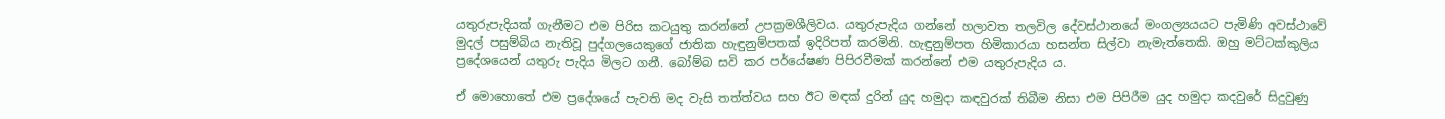යතුරුපැදියක් ගැනීමට එම පිරිස කටයුතු කරන්නේ උපක්‍රමශීලිවය. යතුරුපැදිය ගන්නේ හලාවත තලවිල දේවස්ථානයේ මංගල්‍යයයට පැමිණි අවස්ථාවේ මුදල් පසුම්බිය නැතිවූ පුද්ගලයෙකුගේ ජාතික හැඳුනුම්පතක් ඉදිරිපත් කරමිනි. හැඳුනුම්පත හිමිකාරයා හසන්ත සිල්වා නැමැත්තෙකි. ඔහු මට්ටක්කුලිය ප්‍රදේශයෙන් යතුරු පැදිය මිලට ගනී. බෝම්බ සවි කර පර්යේෂණ පිපිරවීමක් කරන්නේ එම යතුරුපැදිය ය.

ඒ මොහොතේ එම ප්‍රදේශයේ පැවති මද වැසි තත්ත්වය සහ ඊට මඳක් දුරින් යුද හමුදා කඳවුරක් තිබීම නිසා එම පිපිරීම යුද හමුදා කදවුරේ සිදුවුණු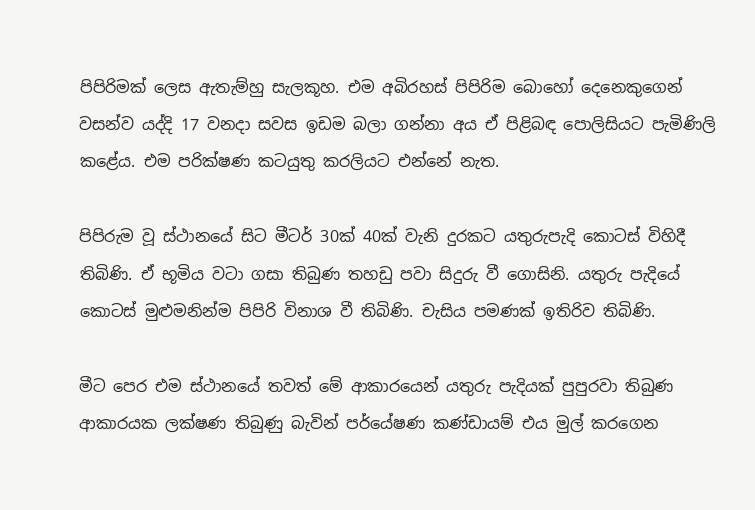පිපිරිමක් ලෙස ඇතැම්හු සැලකූහ. එම අබිරහස් පිපිරිම බොහෝ දෙනෙකුගෙන් වසන්ව යද්දි 17 වනදා සවස ඉඩම බලා ගන්නා අය ඒ පිළිබඳ පොලිසියට පැමිණිලි කළේය. එම පරික්ෂණ කටයුතු කරලියට එන්නේ නැත.

පිපිරුම වූ ස්ථානයේ සිට මීටර් 30ක් 40ක් වැනි දුරකට යතුරුපැදි කොටස් විහිදී තිබිණි. ඒ භූමිය වටා ගසා තිබුණ තහඩු පවා සිදුරු වී ගොසිනි. යතුරු පැදියේ කොටස් මුළුමනින්ම පිපිරි විනාශ වී තිබිණි. චැසිය පමණක් ඉතිරිව තිබිණි.

මීට පෙර එම ස්ථානයේ තවත් මේ ආකාරයෙන් යතුරු පැදියක් පුපුරවා තිබුණ ආකාරයක ලක්ෂණ තිබුණු බැවින් පර්යේෂණ කණ්ඩායම් එය මුල් කරගෙන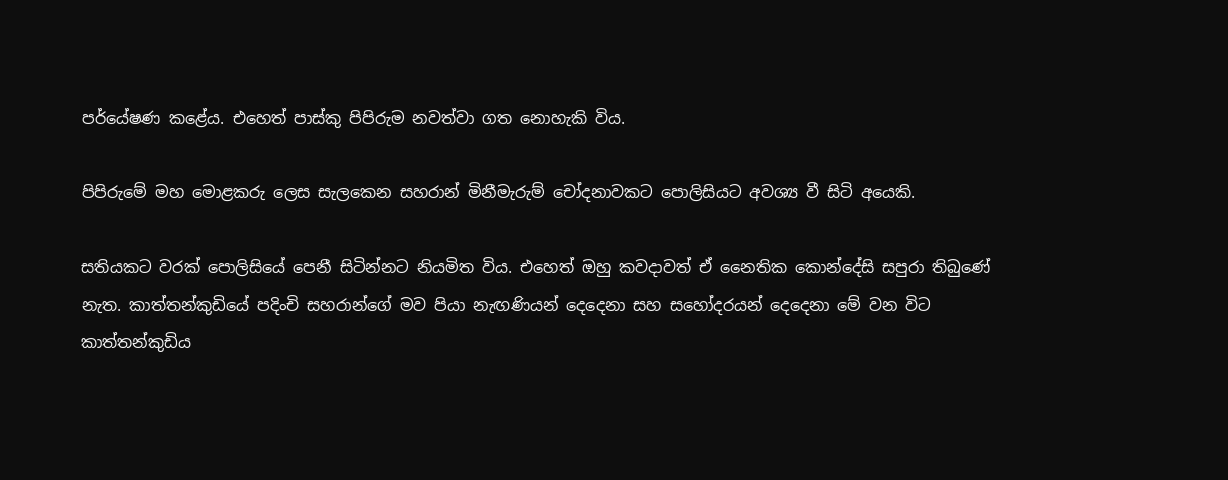පර්යේෂණ කළේය. එහෙත් පාස්කු පිපිරුම නවත්වා ගත නොහැකි විය.

පිපිරුමේ මහ මොළකරු ලෙස සැලකෙන සහරාන් මිනීමැරුම් චෝදනාවකට පොලිසියට අවශ්‍ය වී සිටි අයෙකි.

සතියකට වරක් පොලිසියේ පෙනී සිටින්නට නියමිත විය. එහෙත් ඔහු කවදාවත් ඒ නෛතික කොන්දේසි සපුරා තිබුණේ නැත. කාත්තන්කුඩියේ පදිංචි සහරාන්ගේ මව පියා නැඟණියන් දෙදෙනා සහ සහෝදරයන් දෙදෙනා මේ වන විට කාත්තන්කුඩිය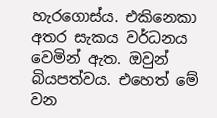හැරගොස්ය. එකිනෙකා අතර සැකය වර්ධනය වෙමින් ඇත. ඔවුන් බියපත්වය. එහෙත් මේ වන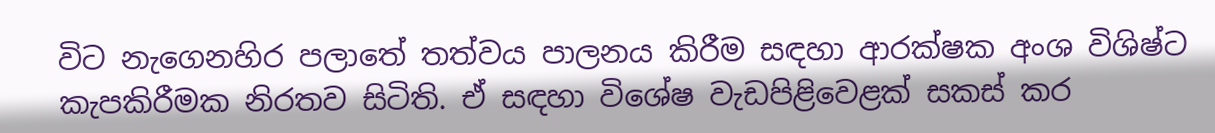විට නැගෙනහිර පලාතේ තත්වය පාලනය කිරීම සඳහා ආරක්ෂක අංශ විශිෂ්ට කැපකිරීමක නිරතව සිටිති. ඒ සඳහා විශේෂ වැඩපිළිවෙළක් සකස් කර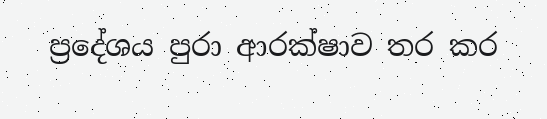ප්‍රදේශය පුරා ආරක්ෂාව තර කර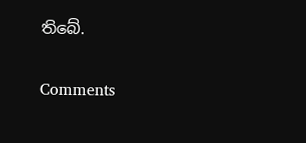තිබේ.

Comments